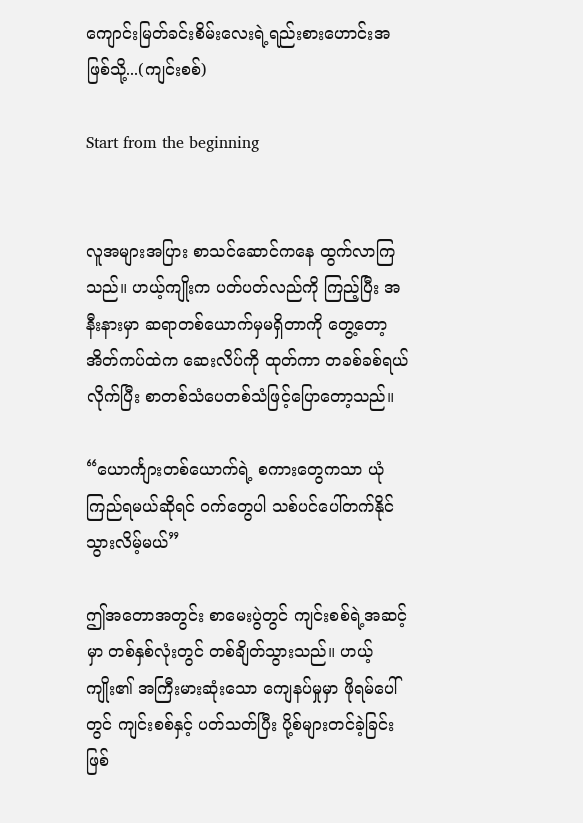ကျောင်းမြတ်ခင်းစိမ်းလေးရဲ့ရည်းစားဟောင်းအဖြစ်သို့...(ကျင်းစစ်)

Start from the beginning


လူအများအပြား စာသင်ဆောင်ကနေ ထွက်လာကြသည်။ ဟယ့်ကျိုးက ပတ်ပတ်လည်ကို ကြည့်ပြီး အနီးနားမှာ ဆရာတစ်ယောက်မှမရှိတာကို တွေ့တော့ အိတ်ကပ်ထဲက ဆေးလိပ်ကို ထုတ်ကာ တခစ်ခစ်ရယ်လိုက်ပြီး စာတစ်သံပေတစ်သံဖြင့်ပြောတော့သည်။

“ယောင်္ကျားတစ်ယောက်ရဲ့ စကားတွေကသာ ယုံကြည်ရမယ်ဆိုရင် ဝက်တွေပါ သစ်ပင်ပေါ်တက်နိုင်သွားလိမ့်မယ်”

ဤအတောအတွင်း စာမေးပွဲတွင် ကျင်းစစ်ရဲ့အဆင့်မှာ တစ်နှစ်လုံးတွင် တစ်ချိတ်သွားသည်။ ဟယ့်ကျိုး၏ အကြီးမားဆုံးသော ကျေနပ်မှုမှာ ဖိုရမ်ပေါ်တွင် ကျင်းစစ်နှင့် ပတ်သတ်ပြီး ပို့စ်များတင်ခဲ့ခြင်းဖြစ်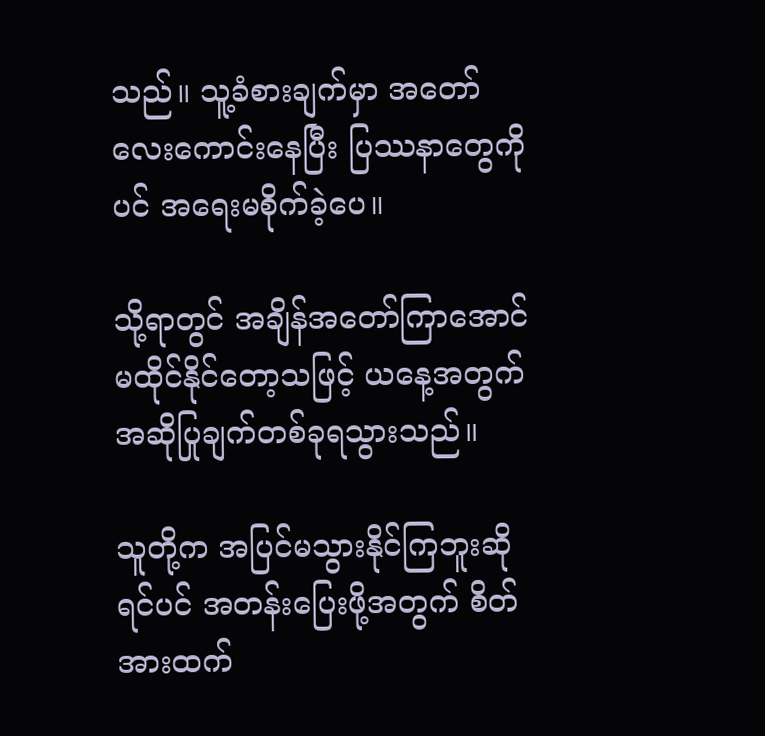သည်။ သူ့ခံစားချက်မှာ အတော်လေးကောင်းနေပြီး ပြဿနာတွေကိုပင် အရေးမစိုက်ခဲ့ပေ။

သို့ရာတွင် အချိန်အတော်ကြာအောင် မထိုင်နိုင်တော့သဖြင့် ယနေ့အတွက် အဆိုပြုချက်တစ်ခုရသွားသည်။

သူတို့က အပြင်မသွားနိုင်ကြဘူးဆိုရင်ပင် အတန်းပြေးဖို့အတွက် စိတ်အားထက်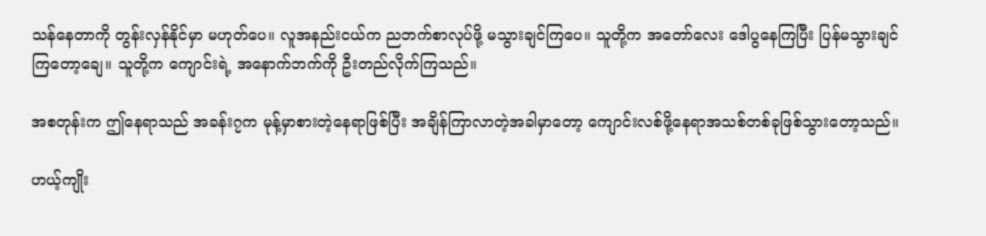သန်နေတာကို တွန်းလှန်နိုင်မှာ မဟုတ်ပေ။ လူအနည်းငယ်က ညဘက်စာလုပ်ဖို့ မသွားချင်ကြပေ။ သူတို့က အတော်လေး ဒေါပွနေကြပြီး ပြန်မသွားချင်ကြတော့ချေ။ သူတို့က ကျောင်းရဲ့ အနောက်ဘက်ကို ဦးတည်လိုက်ကြသည်။

အစတုန်းက ဤနေရာသည် အခန်း၇က မုန့်မှာစားတဲ့နေရာဖြစ်ပြီး အချိန်ကြာလာတဲ့အခါမှာတော့ ကျောင်းလစ်ဖို့နေရာအသစ်တစ်ခုဖြစ်သွားတော့သည်။

ဟယ့်ကျိုး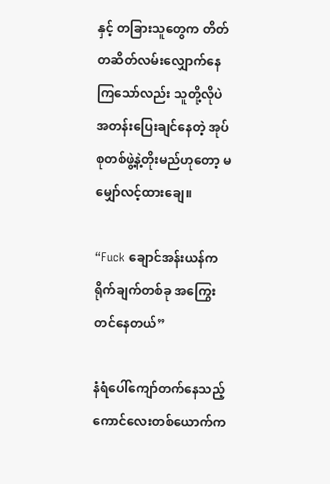နှင့် တခြားသူတွေက တိတ်တဆိတ်လမ်းလျှောက်နေကြသော်လည်း သူတို့လိုပဲ အတန်းပြေးချင်နေတဲ့ အုပ်စုတစ်ဖွဲ့နဲ့တိုးမည်ဟုတော့ မမျှော်လင့်ထားချေ။

“Fuck ချောင်အန်းယန်က ရိုက်ချက်တစ်ခု အကြွေးတင်နေတယ်”

နံရံပေါ်ကျော်တက်နေသည့် ကောင်လေးတစ်ယောက်က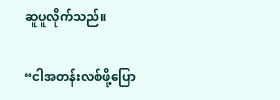ဆူပူလိုက်သည်။

“ငါအတန်းလစ်ဖို့ပြော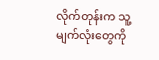လိုက်တုန်းက သူ့မျက်လုံးတွေကို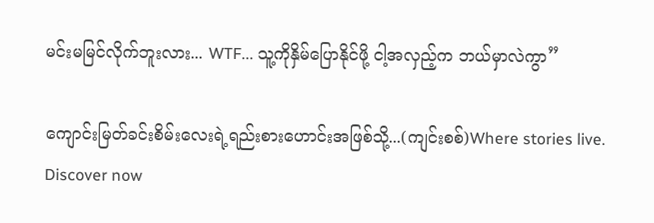မင်းမမြင်လိုက်ဘူးလား... WTF... သူ့ကိုနှိမ်ပြောနိုင်ဖို့ ငါ့အလှည့်က ဘယ်မှာလဲကွာ”

ကျောင်းမြတ်ခင်းစိမ်းလေးရဲ့ရည်းစားဟောင်းအဖြစ်သို့...(ကျင်းစစ်)Where stories live. Discover now